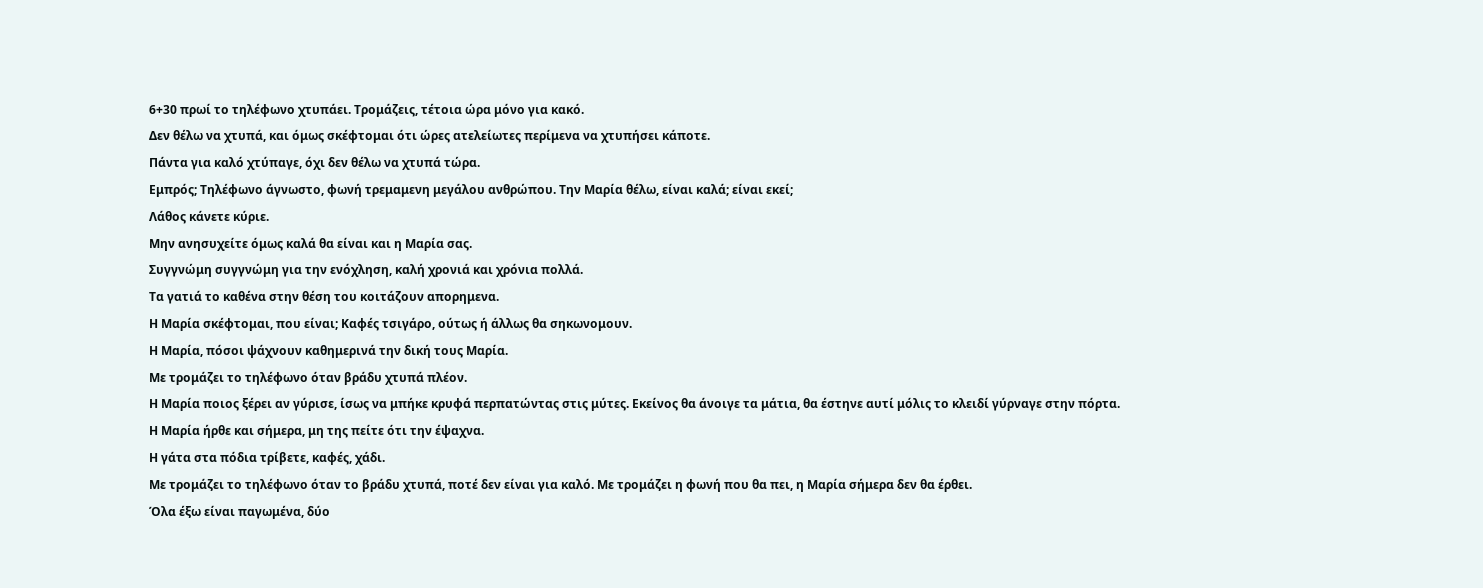6+30 πρωί το τηλέφωνο χτυπάει. Τρομάζεις, τέτοια ώρα μόνο για κακό.
Δεν θέλω να χτυπά, και όμως σκέφτομαι ότι ώρες ατελείωτες περίμενα να χτυπήσει κάποτε.
Πάντα για καλό χτύπαγε, όχι δεν θέλω να χτυπά τώρα.
Εμπρός; Τηλέφωνο άγνωστο, φωνή τρεμαμενη μεγάλου ανθρώπου. Την Μαρία θέλω, είναι καλά; είναι εκεί;
Λάθος κάνετε κύριε.
Μην ανησυχείτε όμως καλά θα είναι και η Μαρία σας.
Συγγνώμη συγγνώμη για την ενόχληση, καλή χρονιά και χρόνια πολλά.
Τα γατιά το καθένα στην θέση του κοιτάζουν απορημενα.
Η Μαρία σκέφτομαι, που είναι; Καφές τσιγάρο, ούτως ή άλλως θα σηκωνομουν.
Η Μαρία, πόσοι ψάχνουν καθημερινά την δική τους Μαρία.
Με τρομάζει το τηλέφωνο όταν βράδυ χτυπά πλέον.
Η Μαρία ποιος ξέρει αν γύρισε, ίσως να μπήκε κρυφά περπατώντας στις μύτες. Εκείνος θα άνοιγε τα μάτια, θα έστηνε αυτί μόλις το κλειδί γύρναγε στην πόρτα.
Η Μαρία ήρθε και σήμερα, μη της πείτε ότι την έψαχνα.
Η γάτα στα πόδια τρίβετε, καφές, χάδι.
Με τρομάζει το τηλέφωνο όταν το βράδυ χτυπά, ποτέ δεν είναι για καλό. Με τρομάζει η φωνή που θα πει, η Μαρία σήμερα δεν θα έρθει.
Όλα έξω είναι παγωμένα, δύο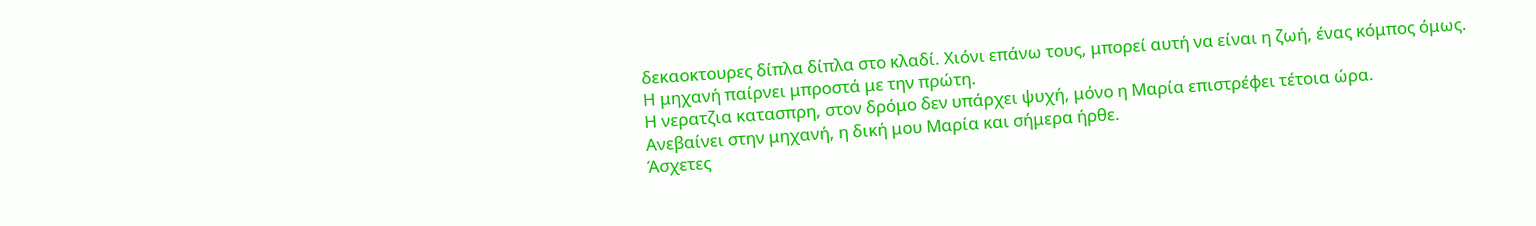δεκαοκτουρες δίπλα δίπλα στο κλαδί. Χιόνι επάνω τους, μπορεί αυτή να είναι η ζωή, ένας κόμπος όμως.
Η μηχανή παίρνει μπροστά με την πρώτη.
Η νερατζια κατασπρη, στον δρόμο δεν υπάρχει ψυχή, μόνο η Μαρία επιστρέφει τέτοια ώρα.
Ανεβαίνει στην μηχανή, η δική μου Μαρία και σήμερα ήρθε.
Άσχετες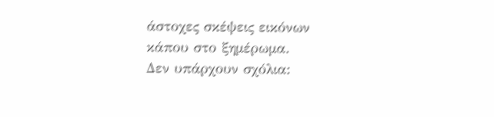άστοχες σκέψεις εικόνων κάπου στο ξημέρωμα.
Δεν υπάρχουν σχόλια: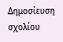Δημοσίευση σχολίου